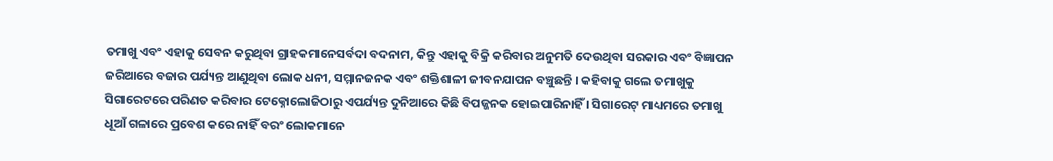ତମାଖୁ ଏବଂ ଏହାକୁ ସେବନ କରୁଥିବା ଗ୍ରାହକମାନେସର୍ବଦା ବଦନାମ, କିନ୍ତୁ ଏହାକୁ ବିକ୍ରି କରିବାର ଅନୁମତି ଦେଉଥିବା ସରକାର ଏବଂ ବିଜ୍ଞାପନ ଜରିଆରେ ବଜାର ପର୍ଯ୍ୟନ୍ତ ଆଣୁଥିବା ଲୋକ ଧନୀ, ସମ୍ମାନଜନକ ଏବଂ ଶକ୍ତିଶାଳୀ ଜୀବନଯାପନ ବଞ୍ଚୁଛନ୍ତି । କହିବାକୁ ଗଲେ ତମାଖୁକୁ ସିଗାରେଟରେ ପରିଣତ କରିବାର ଟେକ୍ନୋଲୋଜିଠାରୁ ଏପର୍ଯ୍ୟନ୍ତ ଦୁନିଆରେ କିଛି ବିପଜ୍ଜନକ ହୋଇପାରିନାହିଁ । ସିଗାରେଟ୍ ମାଧ୍ୟମରେ ତମାଖୁ ଧୂଆଁ ଗଳାରେ ପ୍ରବେଶ କରେ ନାହିଁ ବରଂ ଲୋକମାନେ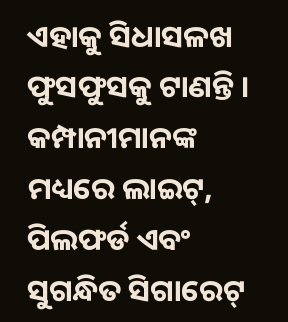ଏହାକୁ ସିଧାସଳଖ ଫୁସଫୁସକୁ ଟାଣନ୍ତି । କମ୍ପାନୀମାନଙ୍କ ମଧ୍ୟରେ ଲାଇଟ୍, ପିଲଫର୍ଡ ଏବଂ ସୁଗନ୍ଧିତ ସିଗାରେଟ୍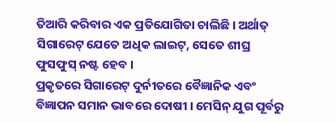ତିଆରି କରିବାର ଏକ ପ୍ରତିଯୋଗିତା ଚାଲିଛି । ଅର୍ଥାତ୍ ସିଗାରେଟ୍ ଯେତେ ଅଧିକ ଲାଇଟ୍, ସେତେ ଶୀଘ୍ର ଫୁସଫୁସ୍ ନଷ୍ଟ ହେବ ।
ପ୍ରକୃତରେ ସିଗାରେଟ୍ ଦୁର୍ନୀତରେ ବୈଜ୍ଞାନିକ ଏବଂ ବିଜ୍ଞାପନ ସମାନ ଭାବରେ ଦୋଷୀ । ମେସିନ୍ ଯୁଗ ପୂର୍ବରୁ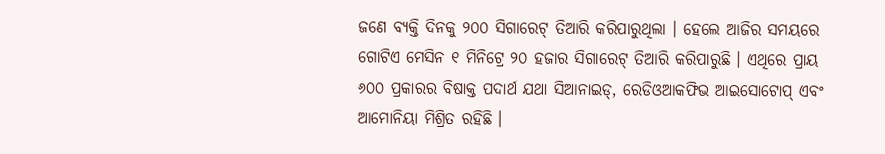ଜଣେ ବ୍ୟକ୍ତି ଦିନକୁ ୨୦୦ ସିଗାରେଟ୍ ତିଆରି କରିପାରୁଥିଲା । ହେଲେ ଆଜିର ସମୟରେ ଗୋଟିଏ ମେସିନ ୧ ମିନିଟ୍ରେ ୨୦ ହଜାର ସିଗାରେଟ୍ ତିଆରି କରିପାରୁଛି । ଏଥିରେ ପ୍ରାୟ ୬୦୦ ପ୍ରକାରର ବିଷାକ୍ତ ପଦାର୍ଥ ଯଥା ସିଆନାଇଡ୍, ରେଡିଓଆକଫିଭ ଆଇସୋଟୋପ୍ ଏବଂ ଆମୋନିୟା ମିଶ୍ରିତ ରହିଛି ।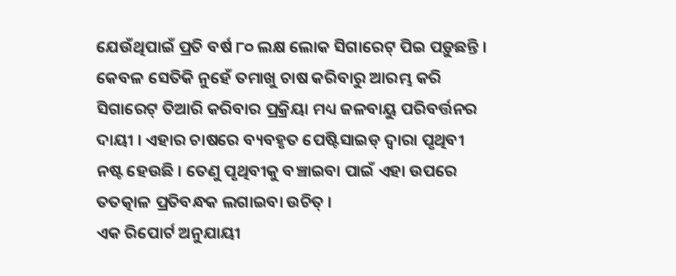ଯେଉଁଥିପାଇଁ ପ୍ରତି ବର୍ଷ ୮୦ ଲକ୍ଷ ଲୋକ ସିଗାରେଟ୍ ପିଇ ପଡ଼ୁଛନ୍ତି । କେବଳ ସେତିକି ନୁହେଁ ତମାଖୁ ଚାଷ କରିବାରୁ ଆରମ୍ଭ କରି ସିଗାରେଟ୍ ତିଆରି କରିବାର ପ୍ରକ୍ରିୟା ମଧ୍ୟ ଜଳବାୟୁ ପରିବର୍ତ୍ତନର ଦାୟୀ । ଏହାର ଚାଷରେ ବ୍ୟବହୃତ ପେଷ୍ଟିସାଇଡ୍ ଦ୍ୱାରା ପୃଥିବୀ ନଷ୍ଟ ହେଉଛି । ତେଣୁ ପୃଥିବୀକୁ ବଞ୍ଚାଇବା ପାଇଁ ଏହା ଉପରେ ତତତ୍କାଳ ପ୍ରତିବନ୍ଧକ ଲଗାଇବା ଉଚିତ୍ ।
ଏକ ରିପୋର୍ଟ ଅନୁଯାୟୀ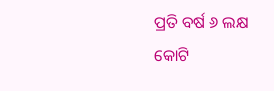ପ୍ରତି ବର୍ଷ ୬ ଲକ୍ଷ କୋଟି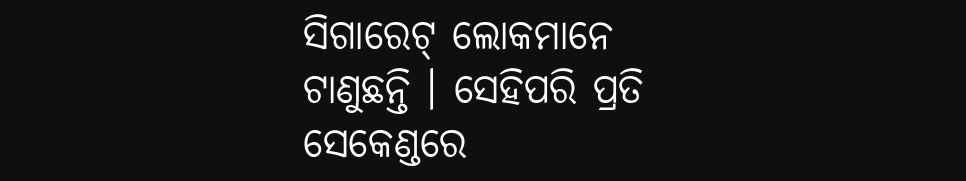ସିଗାରେଟ୍ ଲୋକମାନେ ଟାଣୁଛନ୍ତି । ସେହିପରି ପ୍ରତି ସେକେଣ୍ଡରେ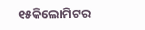୧୫କିଲୋମିଟର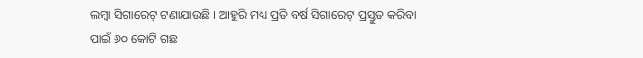ଲମ୍ବା ସିଗାରେଟ୍ ଟଣାଯାଉଛି । ଆହୁରି ମଧ୍ୟ ପ୍ରତି ବର୍ଷ ସିଗାରେଟ୍ ପ୍ରସ୍ତୁତ କରିବା ପାଇଁ ୬୦ କୋଟି ଗଛ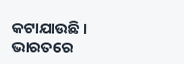କଟାଯାଉଛି । ଭାରତରେ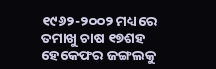୧୯୬୨-୨୦୦୨ ମଧ୍ୟରେ ତମାଖୁ ଚାଷ ୧୭ଶହ ହେକେଫର ଜଙ୍ଗଲକୁ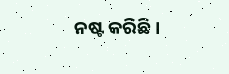ନଷ୍ଟ କରିଛି ।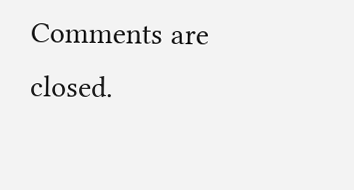Comments are closed.